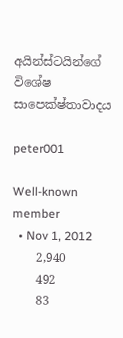අයින්ස්ටයින්ගේ විශේෂ සාපෙක්ෂ්තාවාදය

peter001

Well-known member
  • Nov 1, 2012
    2,940
    492
    83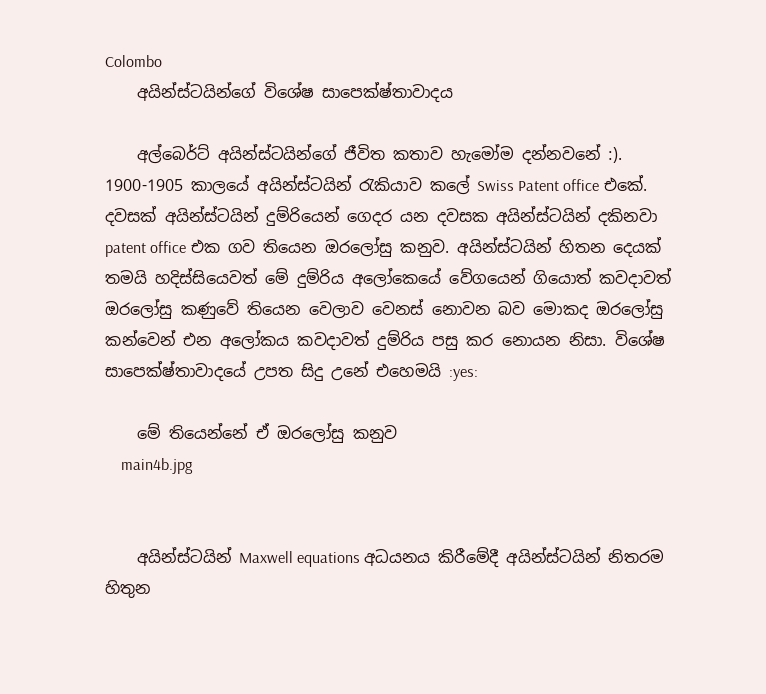Colombo
    අයින්ස්ටයින්ගේ විශේෂ සාපෙක්ෂ්තාවාදය

    අල්බෙර්ට් අයින්ස්ටයින්ගේ ජීවිත කතාව හැමෝම දන්නවනේ :). 1900-1905 කාලයේ අයින්ස්ටයින් රැකියාව කලේ Swiss Patent office එකේ. දවසක් අයින්ස්ටයින් දුම්රියෙන් ගෙදර යන දවසක අයින්ස්ටයින් දකිනවා patent office එක ගව තියෙන ඔරලෝසු කනුව. අයින්ස්ටයින් හිතන දෙයක් තමයි හදිස්සියෙවත් මේ දුම්රිය අලෝකෙයේ වේගයෙන් ගියොත් කවදාවත් ඔරලෝසු කණුවේ තියෙන වෙලාව වෙනස් නොවන බව මොකද ඔරලෝසු කන්වෙන් එන අලෝකය කවදාවත් දුම්රිය පසු කර නොයන නිසා. විශේෂ සාපෙක්ෂ්තාවාදයේ උපත සිදු උනේ එහෙමයි :yes:

    මේ තියෙන්නේ ඒ ඔරලෝසු කනුව
    main4b.jpg


    අයින්ස්ටයින් Maxwell equations අධයනය කිරීමේදී අයින්ස්ටයින් නිතරම හිතුන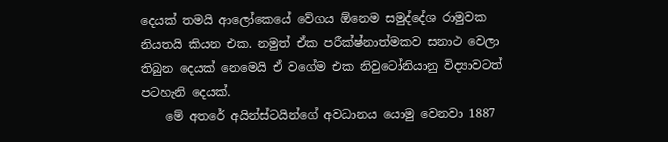දෙයක් තමයි ආලෝකෙයේ වේගය ඕනෙම සමුද්දේශ රාමුවක නියතයි කියන එක. නමුත් ඒක පරීක්ෂ්නාත්මකව සනාථ වෙලා තිබුන දෙයක් නෙමෙයි ඒ වගේම එක නිවුටෝනියානු විද්‍යාවටත් පටහැනි දෙයක්.
    මේ අතරේ අයින්ස්ටයින්ගේ අවධානය යොමු වෙනවා 1887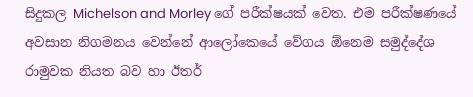සිදුකල Michelson and Morley ගේ පරීක්ෂයක් වෙත. එම පරීක්ෂණයේ අවසාන නිගමනය වෙන්නේ ආලෝකෙයේ වේගය ඕනෙම සමුද්දේශ රාමුවක නියත බව හා ඊතර්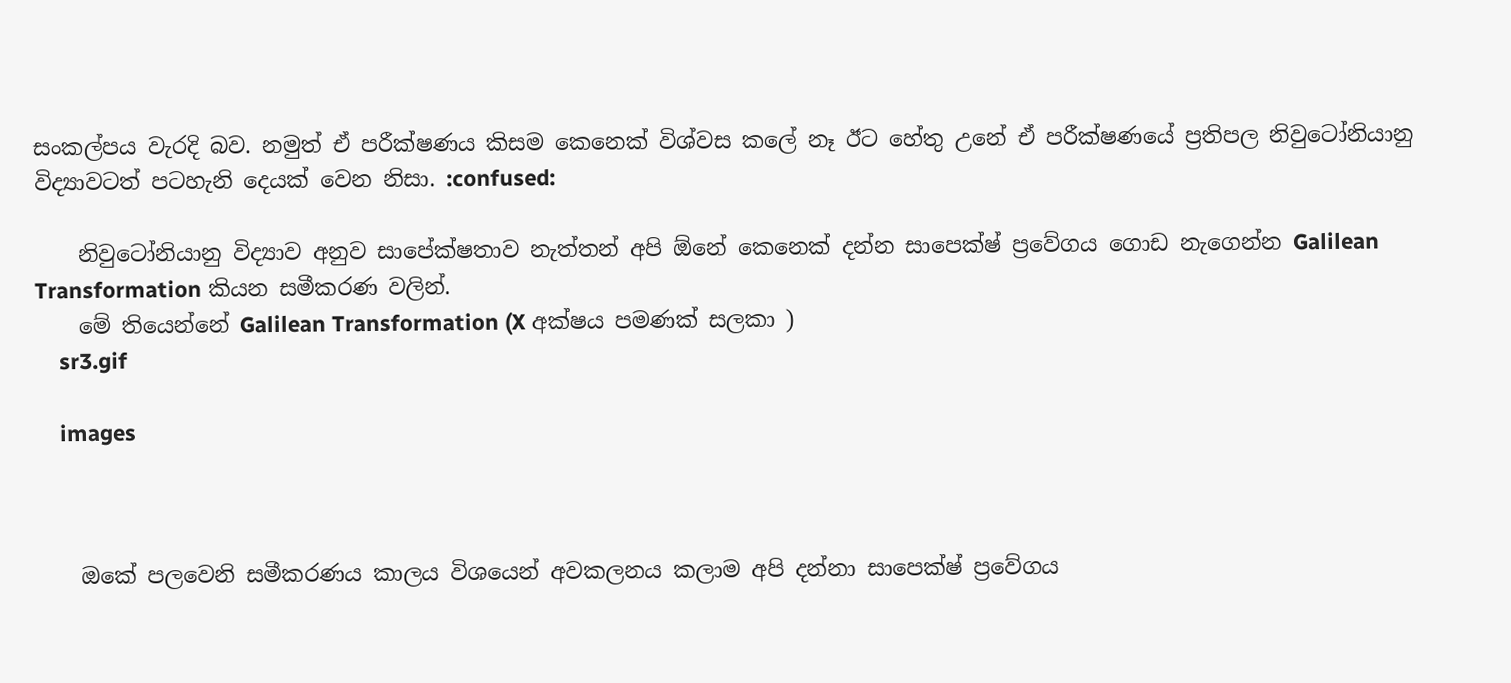සංකල්පය වැරදි බව. නමුත් ඒ පරීක්ෂණය කිසම කෙනෙක් විශ්වස කලේ නෑ ඊට හේතු උනේ ඒ පරීක්ෂණයේ ප්‍රතිපල නිවුටෝනියානු විද්‍යාවටත් පටහැනි දෙයක් වෙන නිසා. :confused:

    නිවුටෝනියානු විද්‍යාව අනුව සාපේක්ෂතාව නැත්තන් අපි ඕනේ කෙනෙක් දන්න සාපෙක්ෂ් ප්‍රවේගය ගොඩ නැගෙන්න Galilean Transformation කියන සමීකරණ වලින්.
    මේ තියෙන්නේ Galilean Transformation (X අක්ෂය පමණක් සලකා )
    sr3.gif

    images



    ඔකේ පලවෙනි සමීකරණය කාලය විශයෙන් අවකලනය කලාම අපි දන්නා සාපෙක්ෂ් ප්‍රවේගය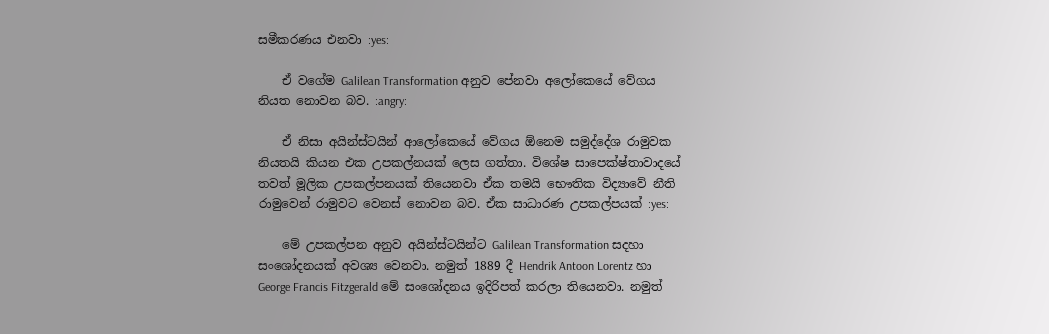සමීකරණය එනවා :yes:

    ඒ වගේම Galilean Transformation අනුව පේනවා අලෝකෙයේ වේගය නියත නොවන බව. :angry:

    ඒ නිසා අයින්ස්ටයින් ආලෝකෙයේ වේගය ඕනෙම සමුද්දේශ රාමුවක නියතයි කියන එක උපකල්නයක් ලෙස ගත්තා. විශේෂ සාපෙක්ෂ්තාවාදයේ තවත් මූලික උපකල්පනයක් තියෙනවා ඒක තමයි භෞතික විද්‍යාවේ නීති රාමුවෙන් රාමුවට වෙනස් නොවන බව. ඒක සාධාරණ උපකල්පයක් :yes:

    මේ උපකල්පන අනුව අයින්ස්ටයින්ට Galilean Transformation සදහා සංශෝදනයක් අවශ්‍ය වෙනවා. නමුත් 1889 දී Hendrik Antoon Lorentz හා George Francis Fitzgerald මේ සංශෝදනය ඉදිරිපත් කරලා තියෙනවා. නමුත්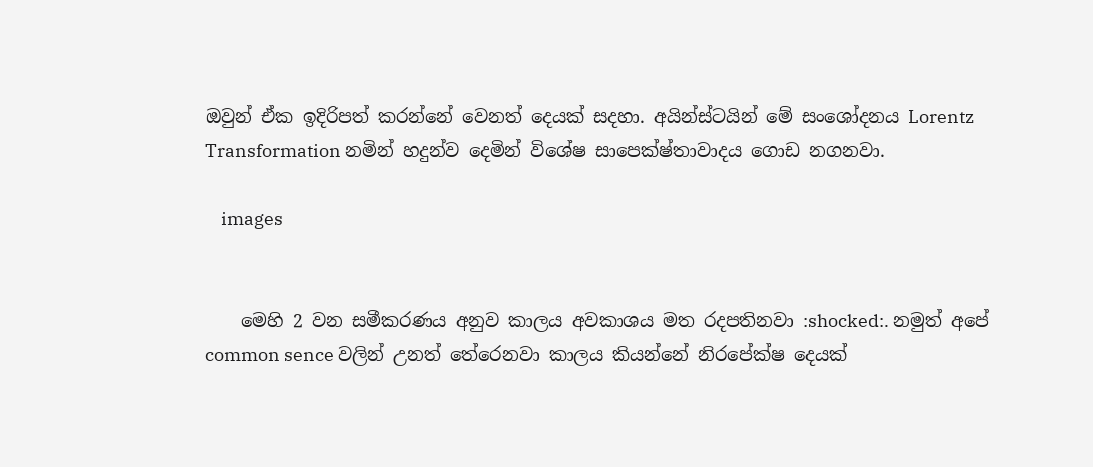ඔවුන් ඒක ඉදිරිපත් කරන්නේ වෙනත් දෙයක් සදහා. අයින්ස්ටයින් මේ සංශෝදනය Lorentz Transformation නමින් හදුන්ව දෙමින් විශේෂ සාපෙක්ෂ්තාවාදය ගොඩ නගනවා.

    images


    මෙහි 2 වන සමීකරණය අනුව කාලය අවකාශය මත රදපතිනවා :shocked:. නමුත් අපේ common sence වලින් උනත් තේරෙනවා කාලය කියන්නේ නිරපේක්ෂ දෙයක්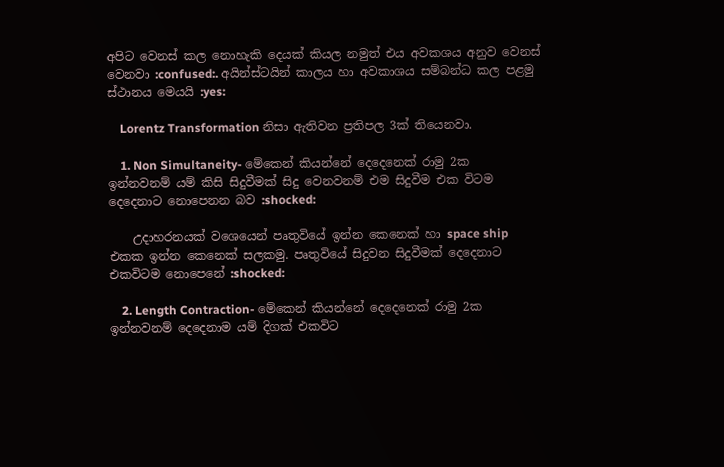අපිට වෙනස් කල නොහැකි දෙයක් කියල නමුත් එය අවකශය අනුව වෙනස් වෙනවා :confused:. අයින්ස්ටයින් කාලය හා අවකාශය සම්බන්ධ කල පළමු ස්ථානය මෙයයි :yes:

    Lorentz Transformation නිසා ඇතිවන ප්‍රතිපල 3ක් තියෙනවා.

    1. Non Simultaneity- මේකෙන් කියන්නේ දෙදෙනෙක් රාමු 2ක ඉන්නවනම් යම් කිසි සිදුවීමක් සිදු වෙනවනම් එම සිදුවීම එක විටම දෙදෙනාට නොපෙනන බව :shocked:

    උදාහරනයක් වශෙයෙන් පෘතුවියේ ඉන්න කෙනෙක් හා space ship එකක ඉන්න කෙනෙක් සලකමු. පෘතුවියේ සිදුවන සිදුවීමක් දෙදෙනාට එකවිටම නොපෙනේ :shocked:

    2. Length Contraction- මේකෙන් කියන්නේ දෙදෙනෙක් රාමු 2ක ඉන්නවනම් දෙදෙනාම යම් දිගක් එකවිට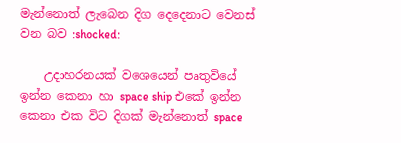මැන්නොත් ලැබෙන දිග දෙදෙනාට වෙනස් වන බව :shocked:

    උදාහරනයක් වශෙයෙන් පෘතුවියේ ඉන්න කෙනා හා space ship එකේ ඉන්න කෙනා එක විට දිගක් මැන්නොත් space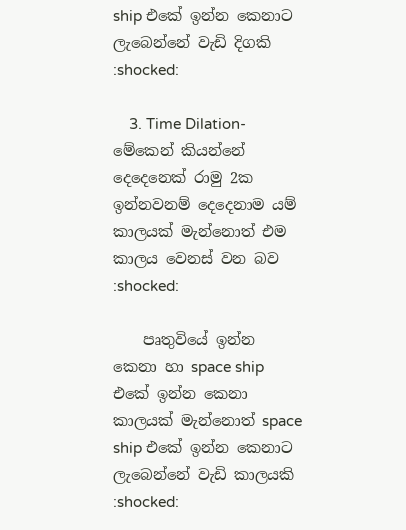ship එකේ ඉන්න කෙනාට ලැබෙන්නේ වැඩි දිගකි :shocked:

    3. Time Dilation- මේකෙන් කියන්නේ දෙදෙනෙක් රාමු 2ක ඉන්නවනම් දෙදෙනාම යම් කාලයක් මැන්නොත් එම කාලය වෙනස් වන බව :shocked:

    පෘතුවියේ ඉන්න කෙනා හා space ship එකේ ඉන්න කෙනා කාලයක් මැන්නොත් space ship එකේ ඉන්න කෙනාට ලැබෙන්නේ වැඩි කාලයකි :shocked: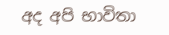අද අපි භාවිතා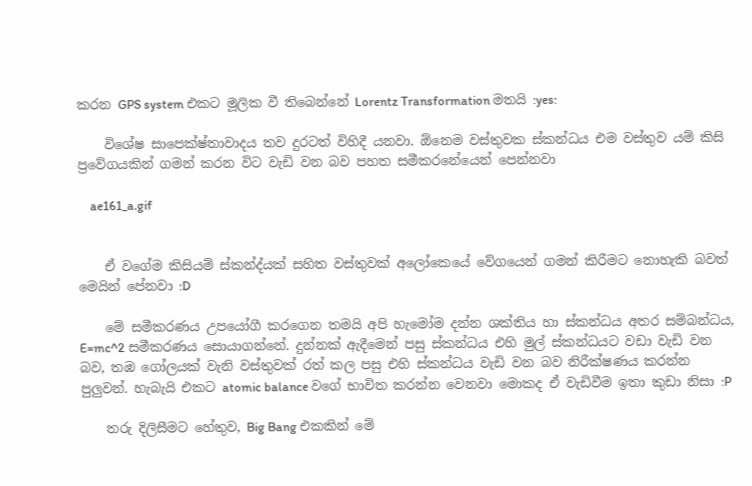කරන GPS system එකට මූලික වී තිබෙන්නේ Lorentz Transformation මතයි :yes:

    විශේෂ සාපෙක්ෂ්තාවාදය තව දුරටත් විහිදී යනවා. ඕනෙම වස්තුවක ස්කන්ධය එම වස්තුව යම් කිසි ප්‍රවේගයකින් ගමන් කරන විට වැඩි වන බව පහත සමීකරනේයෙන් පෙන්නවා

    ae161_a.gif


    ඒ වගේම කිසියම් ස්කන්ද්යක් සහිත වස්තුවක් අලෝකෙයේ වේගයෙන් ගමන් කිරීමට නොහැකි බවත් මෙයින් පේනවා :D

    මේ සමීකරණය උපයෝගී කරගෙන තමයි අපි හැමෝම දන්න ශක්තිය හා ස්කන්ධය අතර සම්බන්ධය, E=mc^2 සමීකරණය සොයාගන්නේ. දුන්නක් ඇදීමෙන් පසු ස්කන්ධය එහි මුල් ස්කන්ධයට වඩා වැඩි වන බව, තඹ ගෝලයක් වැනි වස්තුවක් රත් කල පසු එහි ස්කන්ධය වැඩි වන බව නිරීක්ෂණය කරන්න පුලුවන්. හැබැයි එකට atomic balance වගේ භාවිත කරන්න වෙනවා මොකද ඒ වැඩිවීම ඉතා කුඩා නිසා :P

    තරු දිලිසීමට හේතුව, Big Bang එකකින් මේ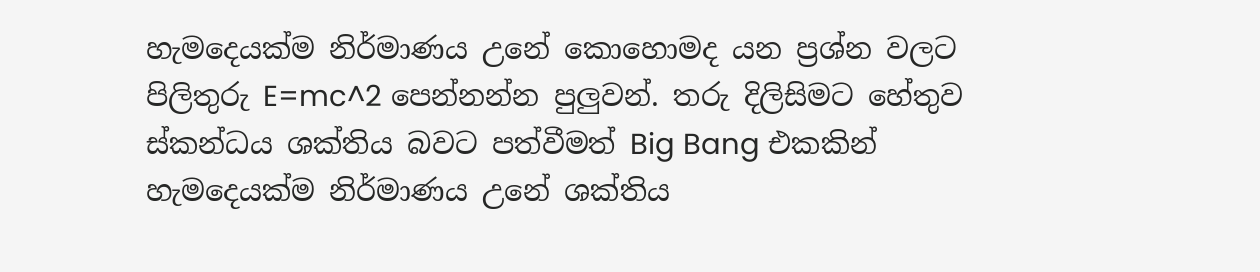හැමදෙයක්ම නිර්මාණය උනේ කොහොමද යන ප්‍රශ්න වලට පිලිතුරු E=mc^2 පෙන්නන්න පුලුවන්. තරු දිලිසිමට හේතුව ස්කන්ධය ශක්තිය බවට පත්වීමත් Big Bang එකකින් හැමදෙයක්ම නිර්මාණය උනේ ශක්තිය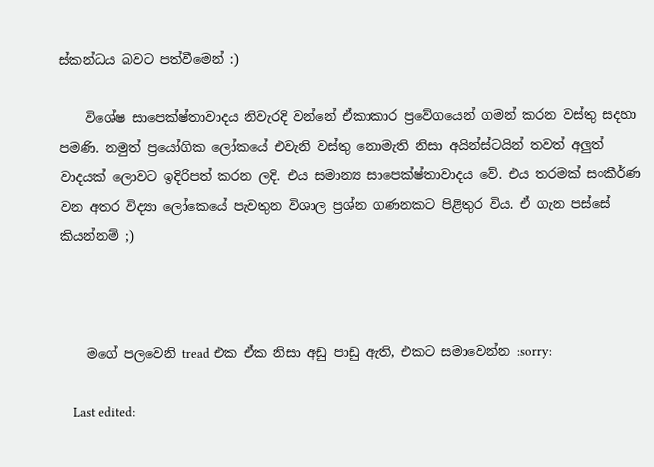ස්කන්ධය බවට පත්වීමෙන් :)

    විශේෂ සාපෙක්ෂ්තාවාදය නිවැරදි වන්නේ ඒකාකාර ප්‍රවේගයෙන් ගමන් කරන වස්තු සදහා පමණි. නමුත් ප්‍රයෝගික ලෝකයේ එවැනි වස්තු නොමැති නිසා අයින්ස්ටයින් තවත් අලුත් වාදයක් ලොවට ඉදිරිපත් කරන ලදි. එය සමාන්‍ය සාපෙක්ෂ්තාවාදය වේ. එය තරමක් සංකීර්ණ වන අතර විද්‍යා ලෝකෙයේ පැවතුන විශාල ප්‍රශ්න ගණනකට පිළිතුර විය. ඒ ගැන පස්සේ කියන්නම් ;)



    මගේ පලවෙනි tread එක ඒක නිසා අඩු පාඩු ඇති, එකට සමාවෙන්න :sorry:

    Last edited: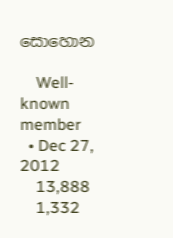සොහොන

    Well-known member
  • Dec 27, 2012
    13,888
    1,332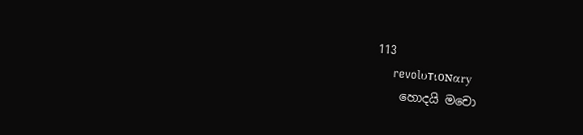113
    revolυтιoɴαry
    හොදයි මචො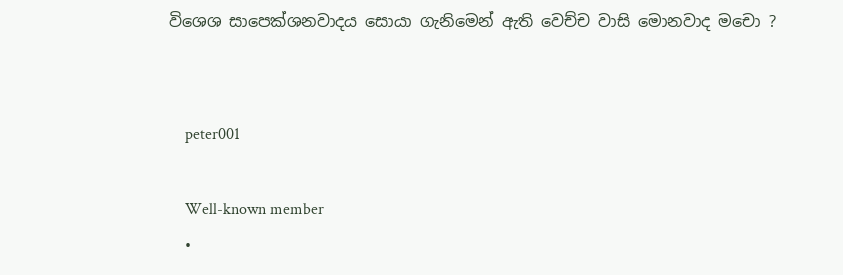විශෙශ සාපෙක්ශනවාදය සොයා ගැනිමෙන් ඇති වෙච්ච වාසි මොනවාද මචො ?


    peter001

    Well-known member
  •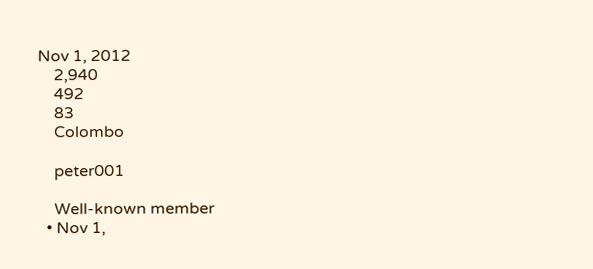Nov 1, 2012
    2,940
    492
    83
    Colombo

    peter001

    Well-known member
  • Nov 1,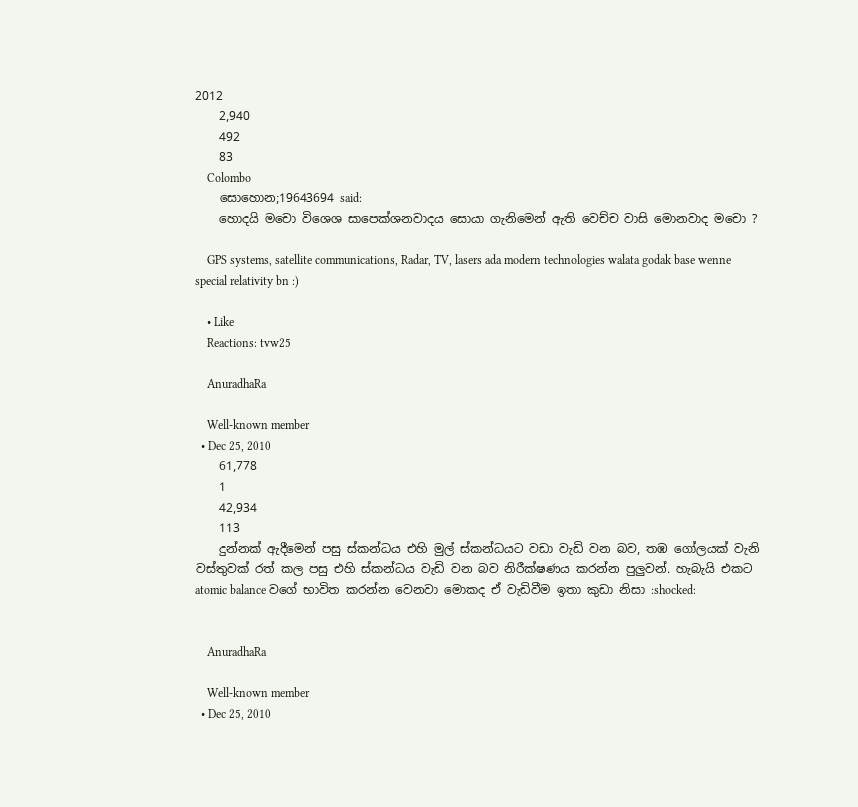2012
    2,940
    492
    83
    Colombo
    සොහොන;19643694 said:
    හොදයි මචො විශෙශ සාපෙක්ශනවාදය සොයා ගැනිමෙන් ඇති වෙච්ච වාසි මොනවාද මචො ?

    GPS systems, satellite communications, Radar, TV, lasers ada modern technologies walata godak base wenne special relativity bn :)

    • Like
    Reactions: tvw25

    AnuradhaRa

    Well-known member
  • Dec 25, 2010
    61,778
    1
    42,934
    113
    දුන්නක් ඇදීමෙන් පසු ස්කන්ධය එහි මුල් ස්කන්ධයට වඩා වැඩි වන බව, තඹ ගෝලයක් වැනි වස්තුවක් රත් කල පසු එහි ස්කන්ධය වැඩි වන බව නිරීක්ෂණය කරන්න පුලුවන්. හැබැයි එකට atomic balance වගේ භාවිත කරන්න වෙනවා මොකද ඒ වැඩිවීම ඉතා කුඩා නිසා :shocked:


    AnuradhaRa

    Well-known member
  • Dec 25, 2010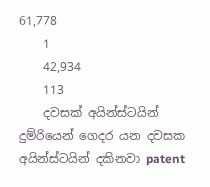61,778
    1
    42,934
    113
    දවසක් අයින්ස්ටයින් දුම්රියෙන් ගෙදර යන දවසක අයින්ස්ටයින් දකිනවා patent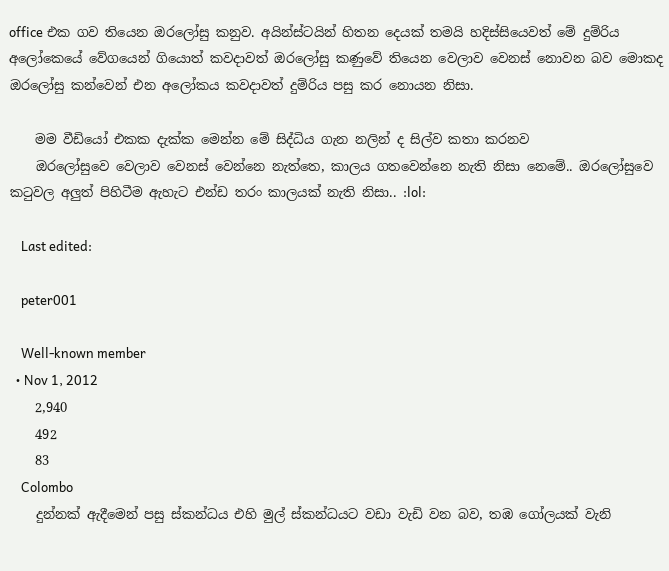office එක ගව තියෙන ඔරලෝසු කනුව. අයින්ස්ටයින් හිතන දෙයක් තමයි හදිස්සියෙවත් මේ දුම්රිය අලෝකෙයේ වේගයෙන් ගියොත් කවදාවත් ඔරලෝසු කණුවේ තියෙන වෙලාව වෙනස් නොවන බව මොකද ඔරලෝසු කන්වෙන් එන අලෝකය කවදාවත් දුම්රිය පසු කර නොයන නිසා.

    මම වීඩියෝ එකක දැක්ක මෙන්න මේ සිද්ධිය ගැන නලින් ද සිල්ව කතා කරනව
    ඔරලෝසුවෙ වෙලාව වෙනස් වෙන්නෙ නැත්තෙ, කාලය ගතවෙන්නෙ නැති නිසා නෙමේ.. ඔරලෝසුවෙ කටුවල අලුත් පිහිටීම ඇහැට එන්ඩ තරං කාලයක් නැති නිසා.. :lol:

    Last edited:

    peter001

    Well-known member
  • Nov 1, 2012
    2,940
    492
    83
    Colombo
    දුන්නක් ඇදීමෙන් පසු ස්කන්ධය එහි මුල් ස්කන්ධයට වඩා වැඩි වන බව, තඹ ගෝලයක් වැනි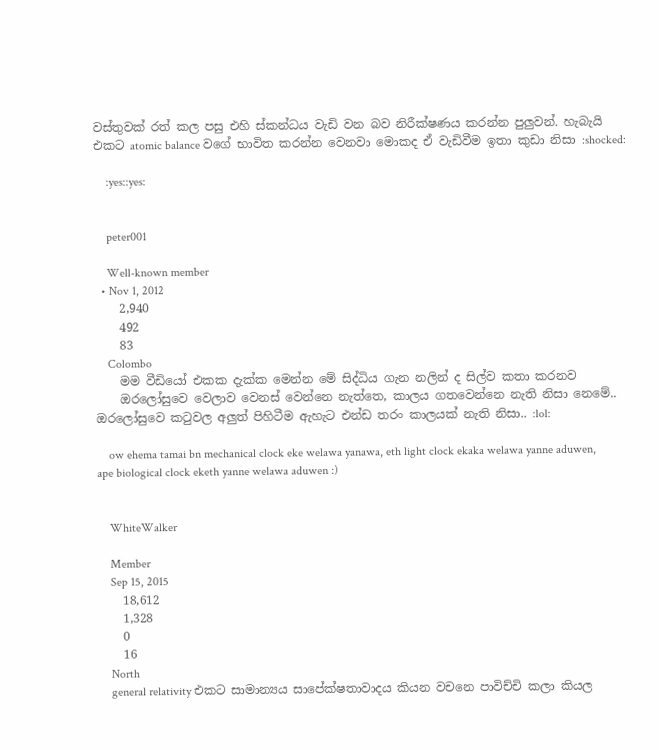වස්තුවක් රත් කල පසු එහි ස්කන්ධය වැඩි වන බව නිරීක්ෂණය කරන්න පුලුවන්. හැබැයි එකට atomic balance වගේ භාවිත කරන්න වෙනවා මොකද ඒ වැඩිවීම ඉතා කුඩා නිසා :shocked:

    :yes::yes:


    peter001

    Well-known member
  • Nov 1, 2012
    2,940
    492
    83
    Colombo
    මම වීඩියෝ එකක දැක්ක මෙන්න මේ සිද්ධිය ගැන නලින් ද සිල්ව කතා කරනව
    ඔරලෝසුවෙ වෙලාව වෙනස් වෙන්නෙ නැත්තෙ, කාලය ගතවෙන්නෙ නැති නිසා නෙමේ.. ඔරලෝසුවෙ කටුවල අලුත් පිහිටීම ඇහැට එන්ඩ තරං කාලයක් නැති නිසා.. :lol:

    ow ehema tamai bn mechanical clock eke welawa yanawa, eth light clock ekaka welawa yanne aduwen, ape biological clock eketh yanne welawa aduwen :)


    WhiteWalker

    Member
    Sep 15, 2015
    18,612
    1,328
    0
    16
    North
    general relativity එකට සාමාන්‍යය සාපේක්ෂතාවාදය කියන වචනෙ පාවිච්චි කලා කියල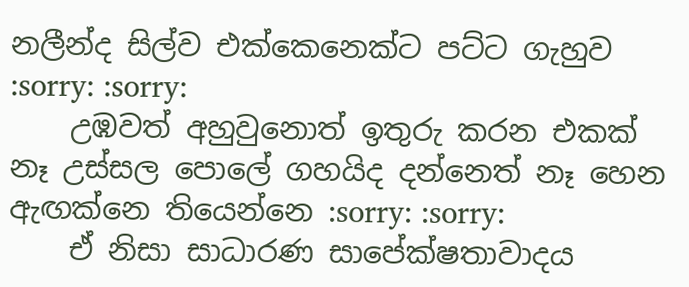නලීන්ද සිල්ව එක්කෙනෙක්ට පට්ට ගැහුව :sorry: :sorry:
    උඹවත් අහුවුනොත් ඉතුරු කරන එකක් නෑ උස්සල පොලේ ගහයිද දන්නෙත් නෑ හෙන ඇඟක්නෙ තියෙන්නෙ :sorry: :sorry:
    ඒ නිසා සාධාරණ සාපේක්ෂතාවාදය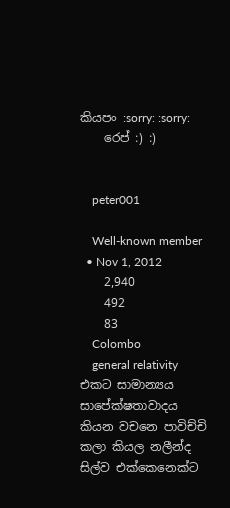කියපං :sorry: :sorry:
    රෙප් :) :)


    peter001

    Well-known member
  • Nov 1, 2012
    2,940
    492
    83
    Colombo
    general relativity එකට සාමාන්‍යය සාපේක්ෂතාවාදය කියන වචනෙ පාවිච්චි කලා කියල නලීන්ද සිල්ව එක්කෙනෙක්ට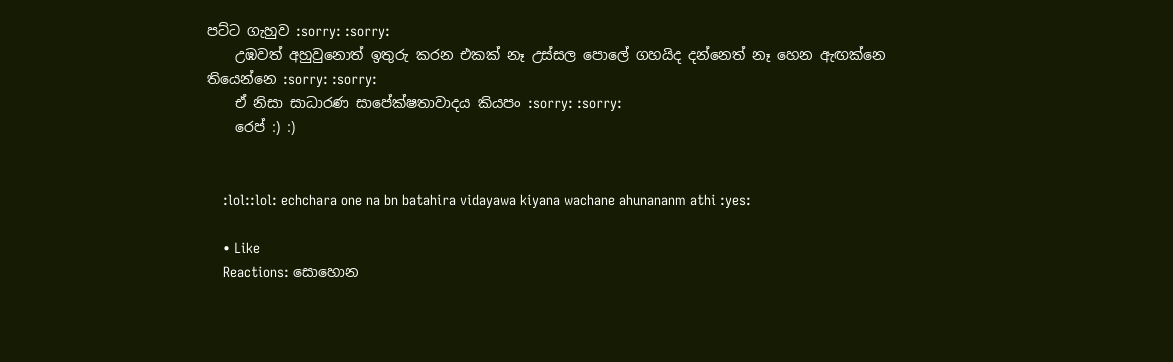පට්ට ගැහුව :sorry: :sorry:
    උඹවත් අහුවුනොත් ඉතුරු කරන එකක් නෑ උස්සල පොලේ ගහයිද දන්නෙත් නෑ හෙන ඇඟක්නෙ තියෙන්නෙ :sorry: :sorry:
    ඒ නිසා සාධාරණ සාපේක්ෂතාවාදය කියපං :sorry: :sorry:
    රෙප් :) :)


    :lol::lol: echchara one na bn batahira vidayawa kiyana wachane ahunananm athi :yes:

    • Like
    Reactions: සොහොන